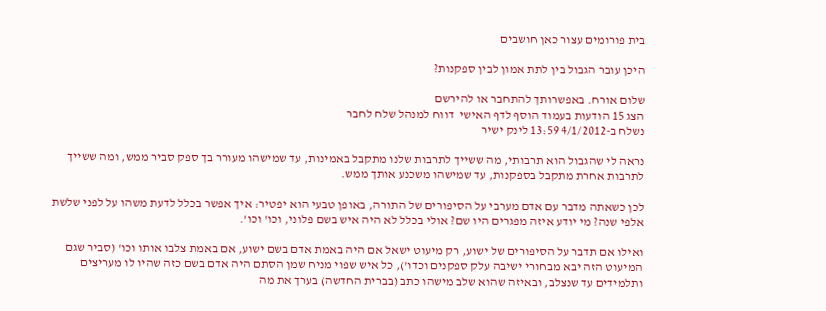בית פורומים עצור כאן חושבים

היכן עובר הגבול בין לתת אמון לבין ספקנות?

שלום אורח. באפשרותך להתחבר או להירשם
הצג 15 הודעות בעמוד הוסף לדף האישי  דווח למנהל שלח לחבר
נשלח ב-4/1/2012 13:59 לינק ישיר

נראה לי שהגבול הוא תרבותי, מה ששייך לתרבות שלנו מתקבל באמינות, עד שמישהו מעורר בך ספק סביר ממש, ומה ששייך לתרבות אחרת מתקבל בספקנות, עד שמישהו משכנע אותך ממש.

לכן כשאתה מדבר עם אדם מערבי על הסיפורים של התורה, באופן טבעי הוא יפטיר: איך אפשר בכלל לדעת משהו על לפני שלשת אלפי שנה? מי יודע איזה מפגרים היו שם? אולי בכלל לא היה איש בשם פלוני, וכו' וכו'.

ואילו אם תדבר על הסיפורים של ישוע, רק מיעוט ישאל אם היה באמת אדם בשם ישוע, אם באמת צלבו אותו וכו' (סביר שגם המיעוט הזה יבא מבחורי ישיבה עלק ספקנים וכדו'), כל איש שפוי מניח שמן הסתם היה אדם בשם כזה שהיו לו מעריצים ותלמידים עד שנצלב, ובאיזה שהוא שלב מישהו כתב (בברית החדשה) בערך את מה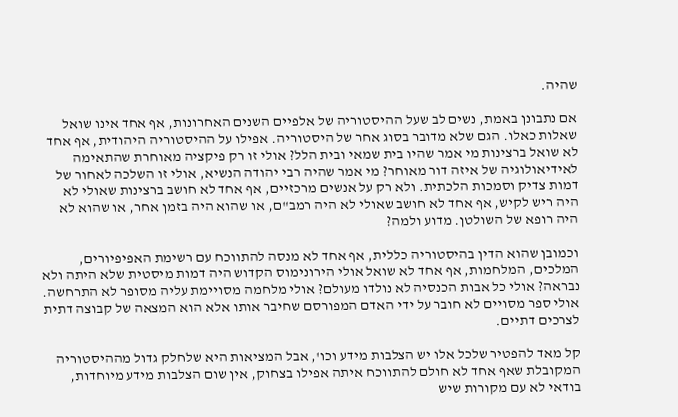שהיה.

אם נתבונן באמת, נשים לב שעל ההיסטוריה של אלפיים השנים האחרונות, אף אחד אינו שואל שאלות כאלו. הגם שלא מדובר בסוג אחר של היסטוריה. אפילו על ההיסטוריה היהודית, אף אחד לא שואל ברצינות מי אמר שהיו בית שמאי ובית הלל? אולי זו רק פיקציה מאוחרת שהתאימה לאידיאולוגיה של איזה דור מאוחר? מי אמר שהיה רבי יהודה הנשיא, אולי זו השלכה לאחור של דמות צדיק וסמכות הלכתית. ולא רק על אנשים מרכזיים, אף אחד לא חושב ברצינות שאולי לא היה ריש לקיש, אף אחד לא חושב שאולי לא היה רמב"ם, או שהוא היה בזמן אחר, או שהוא לא היה רופא של השולטן. מדוע ולמה?

וכמובן שהוא הדין בהיסטוריה כללית, אף אחד לא מנסה להתווכח עם רשימת האפיפיורים, המלכים, המלחמות, אף אחד לא שואל אולי הירונימוס הקדוש היה דמות מיסטית שלא היתה ולא נבראה? אולי כל אבות הכנסיה לא נולדו מעולם? אולי מלחמה מסויימת עליה מסופר לא התרחשה. אולי ספר מסויים לא חובר על ידי האדם המפורסם שחיבר אותו אלא הוא המצאה של קבוצה דתית לצרכים דתיים.

קל מאד להפטיר שלכל אלו יש הצלבות מידע וכו', אבל המציאות היא שלחלק גדול מההיסטוריה המקובלת שאף אחד לא חולם להתווכח איתה אפילו בצחוק, אין שום הצלבות מידע מיוחדות, בודאי לא עם מקורות שיש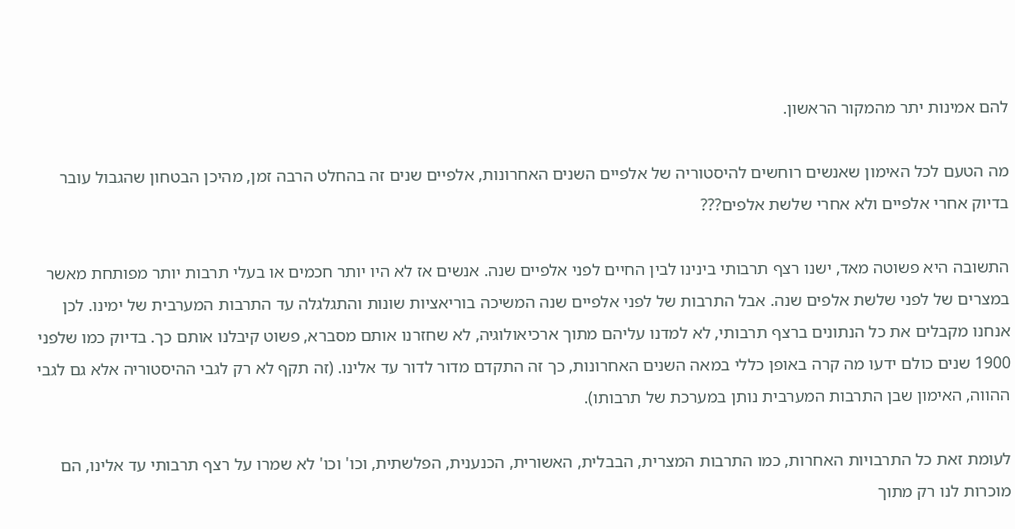להם אמינות יתר מהמקור הראשון.

מה הטעם לכל האימון שאנשים רוחשים להיסטוריה של אלפיים השנים האחרונות, אלפיים שנים זה בהחלט הרבה זמן, מהיכן הבטחון שהגבול עובר בדיוק אחרי אלפיים ולא אחרי שלשת אלפים???

התשובה היא פשוטה מאד, ישנו רצף תרבותי בינינו לבין החיים לפני אלפיים שנה. אנשים אז לא היו יותר חכמים או בעלי תרבות יותר מפותחת מאשר במצרים של לפני שלשת אלפים שנה. אבל התרבות של לפני אלפיים שנה המשיכה בוריאציות שונות והתגלגלה עד התרבות המערבית של ימינו. לכן אנחנו מקבלים את כל הנתונים ברצף תרבותי, לא למדנו עליהם מתוך ארכיאולוגיה, לא שחזרנו אותם מסברא, פשוט קיבלנו אותם כך. בדיוק כמו שלפני 1900 שנים כולם ידעו מה קרה באופן כללי במאה השנים האחרונות, כך זה התקדם מדור לדור עד אלינו. (זה תקף לא רק לגבי ההיסטוריה אלא גם לגבי ההווה, האימון שבן התרבות המערבית נותן במערכת של תרבותו).

לעומת זאת כל התרבויות האחרות, כמו התרבות המצרית, הבבלית, האשורית, הכנענית, הפלשתית, וכו' וכו' לא שמרו על רצף תרבותי עד אלינו, הם מוכרות לנו רק מתוך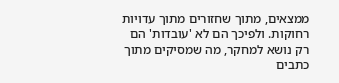ממצאים, מתוך שחזורים מתוך עדויות רחוקות. ולפיכך הם לא 'עובדות' הם רק נושא למחקר, מה שמסיקים מתוך כתבים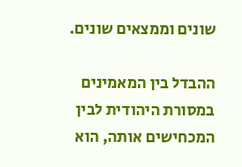שונים וממצאים שונים.

ההבדל בין המאמינים במסורת היהודית לבין המכחישים אותה, הוא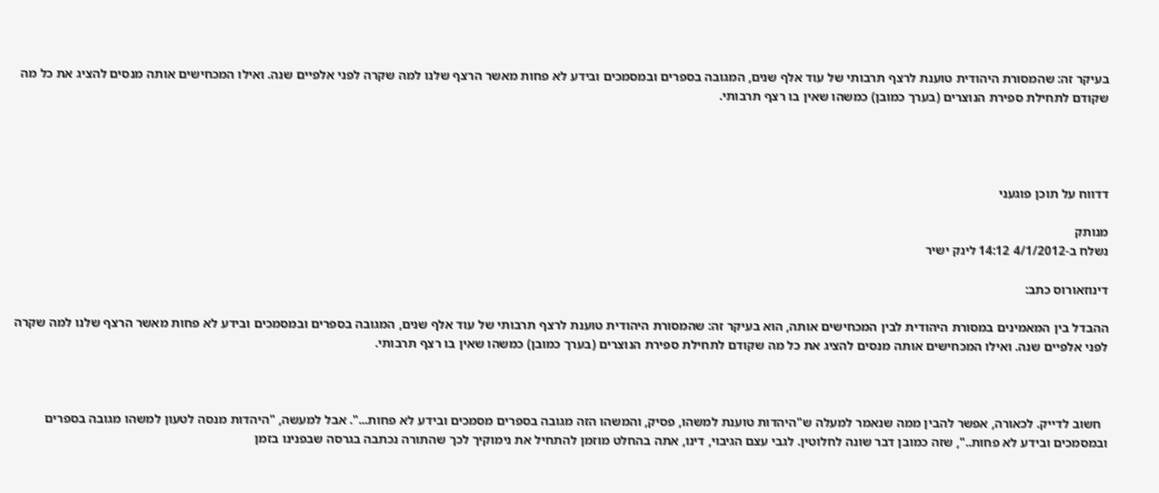בעיקר זה: שהמסורת היהודית טוענת לרצף תרבותי של עוד אלף שנים, המגובה בספרים ובמסמכים ובידע לא פחות מאשר הרצף שלנו למה שקרה לפני אלפיים שנה. ואילו המכחישים אותה מנסים להציג את כל מה שקודם לתחילת ספירת הנוצרים (בערך כמובן) כמשהו שאין בו רצף תרבותי.




דדווח על תוכן פוגעני

מנותק
נשלח ב-4/1/2012 14:12 לינק ישיר

דינוזאורוס כתב:

ההבדל בין המאמינים במסורת היהודית לבין המכחישים אותה, הוא בעיקר זה: שהמסורת היהודית טוענת לרצף תרבותי של עוד אלף שנים, המגובה בספרים ובמסמכים ובידע לא פחות מאשר הרצף שלנו למה שקרה לפני אלפיים שנה. ואילו המכחישים אותה מנסים להציג את כל מה שקודם לתחילת ספירת הנוצרים (בערך כמובן) כמשהו שאין בו רצף תרבותי.



  חשוב לדייק. לכאורה, אפשר להבין ממה שנאמר למעלה ש"היהדות טוענת למשהו, פסיק, והמשהו הזה מגובה בספרים מסמכים ובידע לא פחות...". אבל למעשה, "היהדות מנסה לטעון למשהו מגובה בספרים ובמסמכים ובידע לא פחות..", שזה כמובן דבר שונה לחלוטין. לגבי עצם הגיבוי, דינו, אתה בהחלט מוזמן להתחיל את נימוקיך לכך שהתורה נכתבה בגרסה שבפנינו בזמן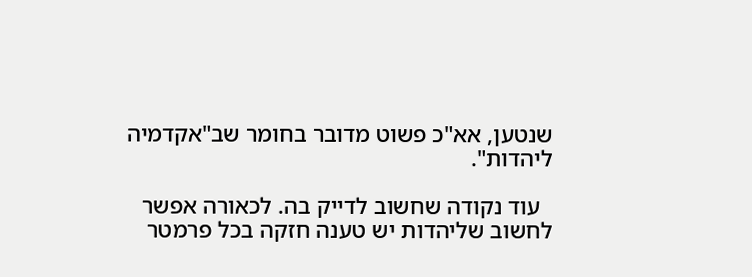שנטען, אא"כ פשוט מדובר בחומר שב"אקדמיה ליהדות".

  עוד נקודה שחשוב לדייק בה. לכאורה אפשר לחשוב שליהדות יש טענה חזקה בכל פרמטר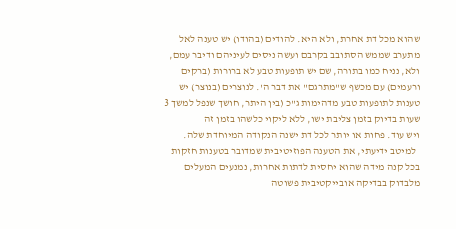שהוא מכל דת אחרת, ולא היא. להודים (בהודו) יש טענה לאל מתערב שממש הסתובב בקרבם ועשה ניסים לעיניהם ודיבר עמם, ולא, נניח כמו בתורה, שם יש תופעות טבע לא ברורות (ברקים ורעמים) עם מכשף ש"מתרגם" את דבר ה'. לנוצרים (בנוצר) יש טענות לתופעות טבע מדהימות ג"כ (בין היתר, חושך שנפל למשך 3 שעות בדיוק בזמן צליבת ישו, ללא ליקוי כלשהו בזמן זה
ויש עוד. פחות או יותר לכל דת ישנה הנקודה המיוחדת שלה.
  למיטב ידיעתי, את הטענה הפוזיטיבית שמדובר בטענות חזקות בכל קנה מידה שהוא יחסית לדתות אחרות, נמנעים המעלים מלבדוק בבדיקה אובייקטיבית פשוטה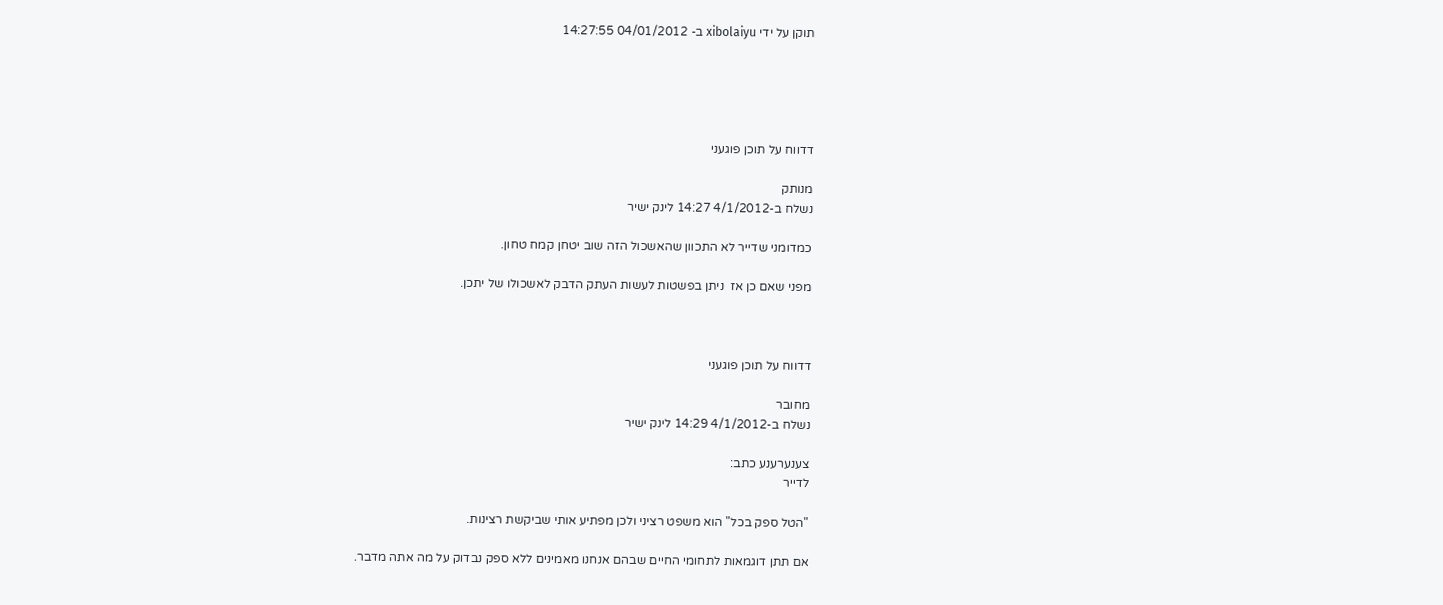תוקן על ידי xibolaiyu ב- 04/01/2012 14:27:55





דדווח על תוכן פוגעני

מנותק
נשלח ב-4/1/2012 14:27 לינק ישיר

כמדומני שדייר לא התכוון שהאשכול הזה שוב יטחן קמח טחון.

מפני שאם כן אז  ניתן בפשטות לעשות העתק הדבק לאשכולו של יתכן.



דדווח על תוכן פוגעני

מחובר
נשלח ב-4/1/2012 14:29 לינק ישיר

צענערענע כתב:
לדייר

"הטל ספק בכל" הוא משפט רציני ולכן מפתיע אותי שביקשת רצינות.

אם תתן דוגמאות לתחומי החיים שבהם אנחנו מאמינים ללא ספק נבדוק על מה אתה מדבר.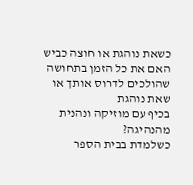כשאת נוהגת או חוצה כביש האם את כל הזמן בתחושה שהולכים לדרוס אותך או שאת נוהגת
בכיף עם מוזיקה ונהנית מהנהיגה?
כשלמדת בבית הספר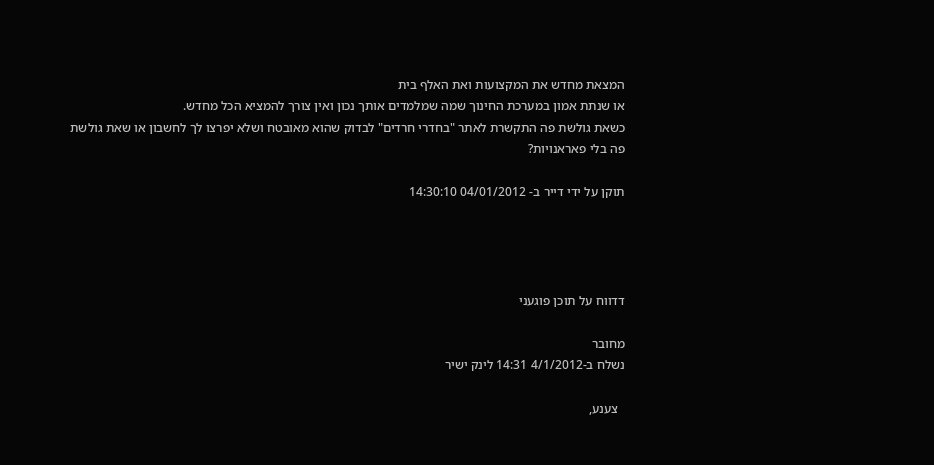המצאת מחדש את המקצועות ואת האלף בית
או שנתת אמון במערכת החינוך שמה שמלמדים אותך נכון ואין צורך להמציא הכל מחדש.
כשאת גולשת פה התקשרת לאתר "בחדרי חרדים" לבדוק שהוא מאובטח ושלא יפרצו לך לחשבון או שאת גולשת
פה בלי פאראנויות?

תוקן על ידי דייר ב- 04/01/2012 14:30:10




דדווח על תוכן פוגעני

מחובר
נשלח ב-4/1/2012 14:31 לינק ישיר

  צענע,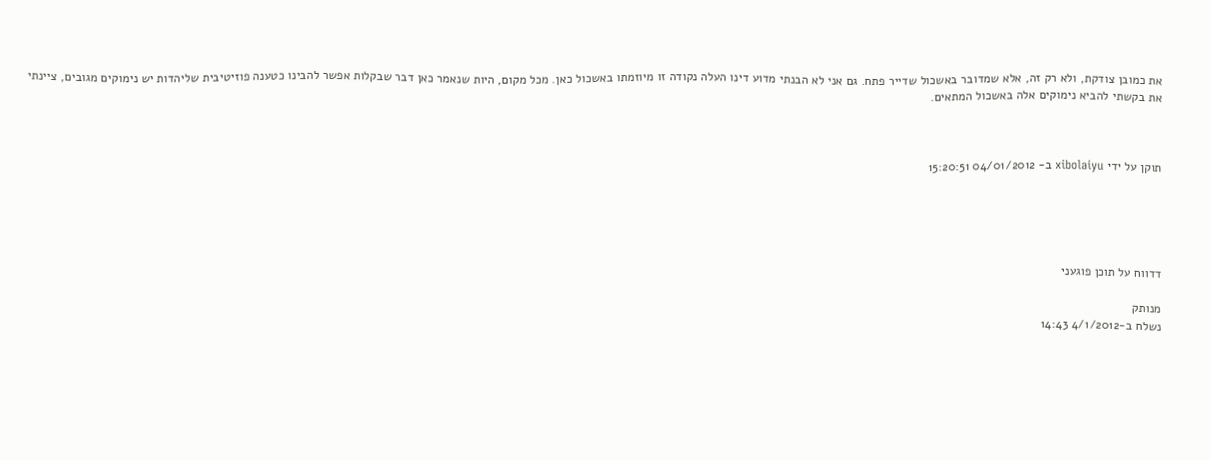את כמובן צודקת, ולא רק זה, אלא שמדובר באשכול שדייר פתח. גם אני לא הבנתי מדוע דינו העלה נקודה זו מיוזמתו באשכול כאן. מכל מקום, היות שנאמר כאן דבר שבקלות אפשר להבינו כטענה פוזיטיבית שליהדות יש נימוקים מגובים, ציינתי את בקשתי להביא נימוקים אלה באשכול המתאים.



תוקן על ידי xibolaiyu ב- 04/01/2012 15:20:51





דדווח על תוכן פוגעני

מנותק
נשלח ב-4/1/2012 14:43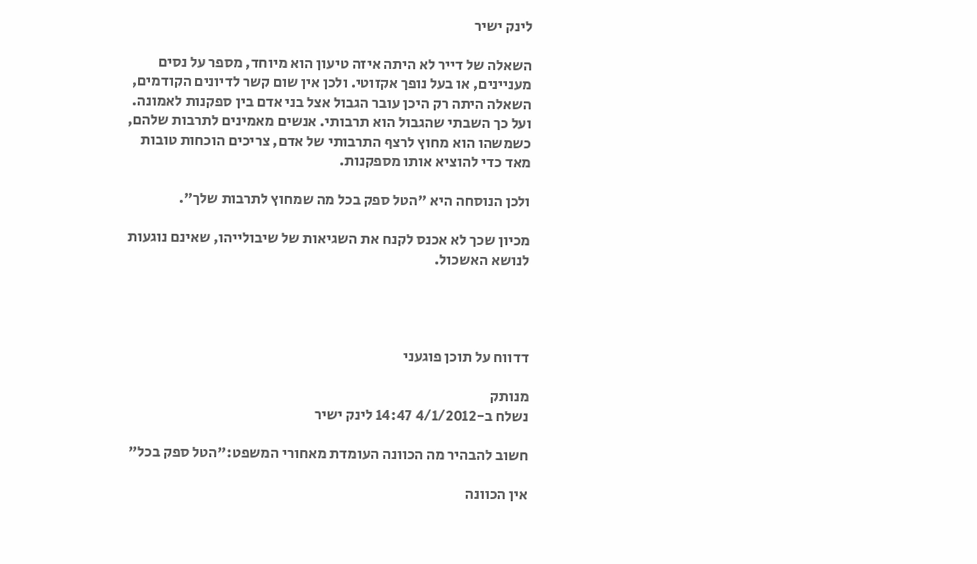לינק ישיר

השאלה של דייר לא היתה איזה טיעון הוא מיוחד, מספר על נסים מעניינים, או בעל נופך אקזוטי. ולכן אין שום קשר לדיונים הקודמים, השאלה היתה רק היכן עובר הגבול אצל בני אדם בין ספקנות לאמונה. ועל כך השבתי שהגבול הוא תרבותי. אנשים מאמינים לתרבות שלהם, כשמשהו הוא מחוץ לרצף התרבותי של אדם, צריכים הוכחות טובות מאד כדי להוציא אותו מספקנות.

ולכן הנוסחה היא "הטל ספק בכל מה שמחוץ לתרבות שלך".

מכיון שכך לא אכנס לקנח את השגיאות של שיבולייהו, שאינם נוגעות לנושא האשכול.




דדווח על תוכן פוגעני

מנותק
נשלח ב-4/1/2012 14:47 לינק ישיר

חשוב להבהיר מה הכוונה העומדת מאחורי המשפט:"הטל ספק בכל"

אין הכוונה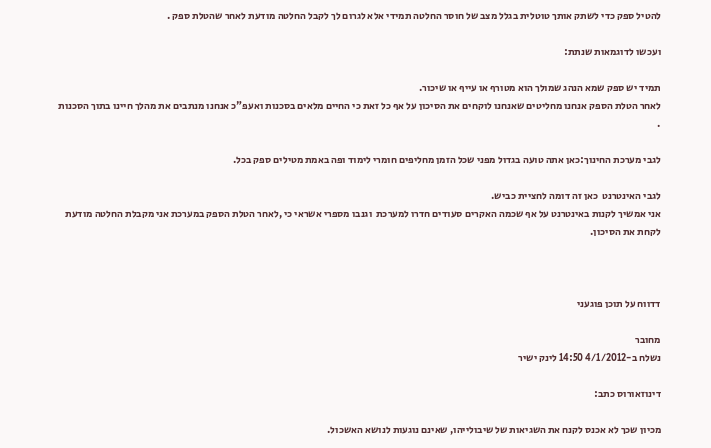להטיל ספק כדי לשתק אותך טוטלית בגלל מצב של חוסר החלטה תמידי אלא לגרום לך לקבל החלטה מודעת לאחר שהטלת ספק .

ועכשו לדוגמאות שנתת:

תמיד יש ספק שמא הנהג שמולך הוא מטורף או עייף או שיכור.
לאחר הטלת הספק אנחנו מחליטים שאנחנו לוקחים את הסיכון על אף כל זאת כי החיים מלאים בסכנות ואעפ"כ אנחנו מנתבים את מהלך חיינו בתוך הסכנות .

לגבי מערכת החינוך:כאן אתה טועה בגדול מפני שכל הזמן מחליפים חומרי לימוד ופה באמת מטילים ספק בכל.

לגבי האינטרנט  כאן זה דומה לחציית כביש.
אני אמשיך לקנות באינטרנט על אף שכמה האקרים סעודים חדרו למערכת  וגנבו מספרי אשראי כי ,לאחר הטלת הספק במערכת אני מקבלת החלטה מודעת לקחת את הסיכון.



דדווח על תוכן פוגעני

מחובר
נשלח ב-4/1/2012 14:50 לינק ישיר

דינוזאורוס כתב:

מכיון שכך לא אכנס לקנח את השגיאות של שיבולייהו, שאינם נוגעות לנושא האשכול.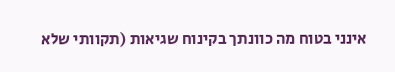אינני בטוח מה כוונתך בקינוח שגיאות (תקוותי שלא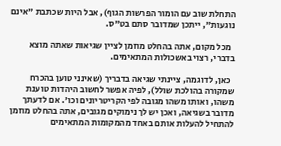התחלת שוב עם הומור הפרשות הגוף), אבל היות שכתבת "אינם נוגעות", ייתכן שמדובר סתם בט"ס.

  מכל מקום, אתה בהחלט מוזמן לציין שגיאות שאתה מוצא בדברי, רצוי באשכולות המתאימים.

  כאן, לדוגמה, ציינתי שגיאה בדבריך (שאינני טוען בהכרח שמקורה בהולכת שולל), לפיה אפשר לחשוב היהדות טוענת משהו, ואותו משהו מגובה לפי הקריטריונים וכו'. אם לדעתך מדובר בשגיאה, ואכן יש לך נימוקים מגובים, אתה בהחלט מוזמן להתחיל להעלות אותם באחד מהמקומות המתאימים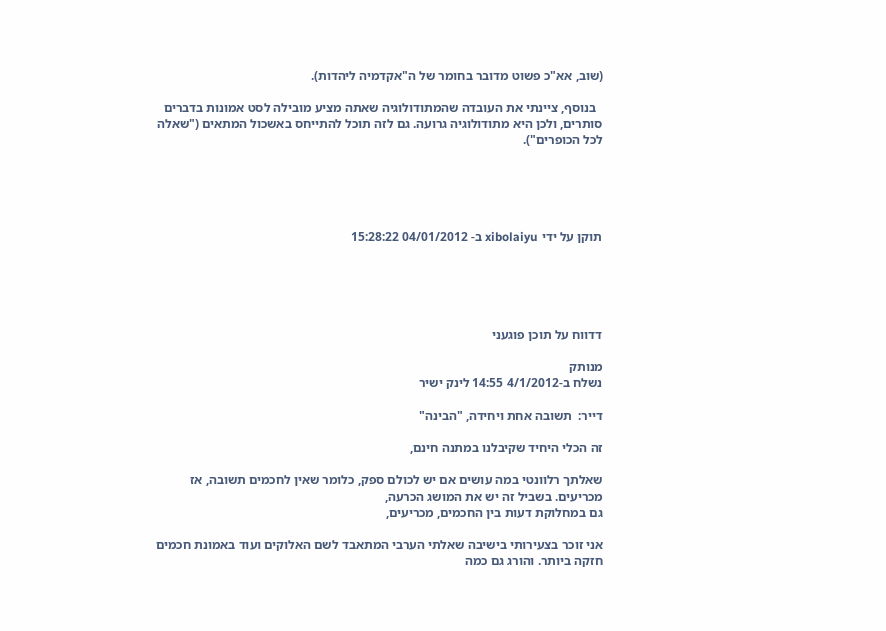(שוב, אא"כ פשוט מדובר בחומר של ה"אקדמיה ליהדות).

  בנוסף, ציינתי את העובדה שהמתודולוגיה שאתה מציע מובילה לסט אמונות בדברים סותרים, ולכן היא מתודולוגיה גרועה. גם לזה תוכל להתייחס באשכול המתאים ("שאלה לכל הכופרים").





תוקן על ידי xibolaiyu ב- 04/01/2012 15:28:22





דדווח על תוכן פוגעני

מנותק
נשלח ב-4/1/2012 14:55 לינק ישיר

דייר:  תשובה אחת ויחידה, "הבינה"

זה הכלי היחיד שקיבלנו במתנה חינם,

שאלתך רלוונטי במה עושים אם יש לכולם ספק, כלומר שאין לחכמים תשובה, אז מכריעים. בשביל זה יש את המושג הכרעה,
גם במחלוקת דעות בין החכמים, מכריעים,

אני זוכר בצעירותי בישיבה שאלתי הערבי המתאבד לשם האלוקים ועוד באמונת חכמים חזקה ביותר. והורג גם כמה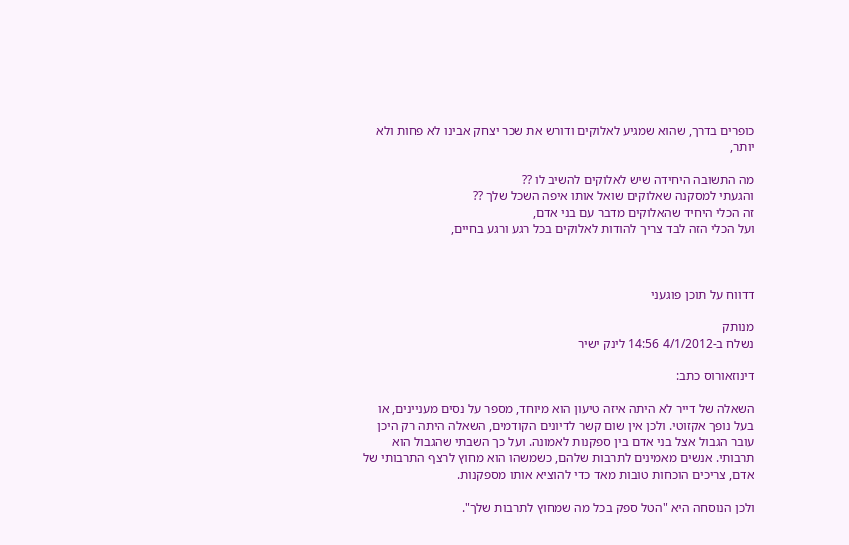כופרים בדרך, שהוא שמגיע לאלוקים ודורש את שכר יצחק אבינו לא פחות ולא יותר,

מה התשובה היחידה שיש לאלוקים להשיב לו ??
והגעתי למסקנה שאלוקים שואל אותו איפה השכל שלך ??
זה הכלי היחיד שהאלוקים מדבר עם בני אדם,
ועל הכלי הזה לבד צריך להודות לאלוקים בכל רגע ורגע בחיים,



דדווח על תוכן פוגעני

מנותק
נשלח ב-4/1/2012 14:56 לינק ישיר

דינוזאורוס כתב:

השאלה של דייר לא היתה איזה טיעון הוא מיוחד, מספר על נסים מעניינים, או בעל נופך אקזוטי. ולכן אין שום קשר לדיונים הקודמים, השאלה היתה רק היכן עובר הגבול אצל בני אדם בין ספקנות לאמונה. ועל כך השבתי שהגבול הוא תרבותי. אנשים מאמינים לתרבות שלהם, כשמשהו הוא מחוץ לרצף התרבותי של אדם, צריכים הוכחות טובות מאד כדי להוציא אותו מספקנות.

ולכן הנוסחה היא "הטל ספק בכל מה שמחוץ לתרבות שלך".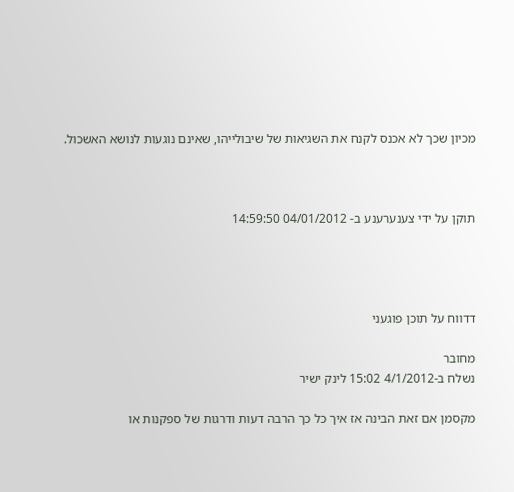מכיון שכך לא אכנס לקנח את השגיאות של שיבולייהו, שאינם נוגעות לנושא האשכול.



תוקן על ידי צענערענע ב- 04/01/2012 14:59:50




דדווח על תוכן פוגעני

מחובר
נשלח ב-4/1/2012 15:02 לינק ישיר

מקסמן אם זאת הבינה אז איך כל כך הרבה דעות ודרגות של ספקנות או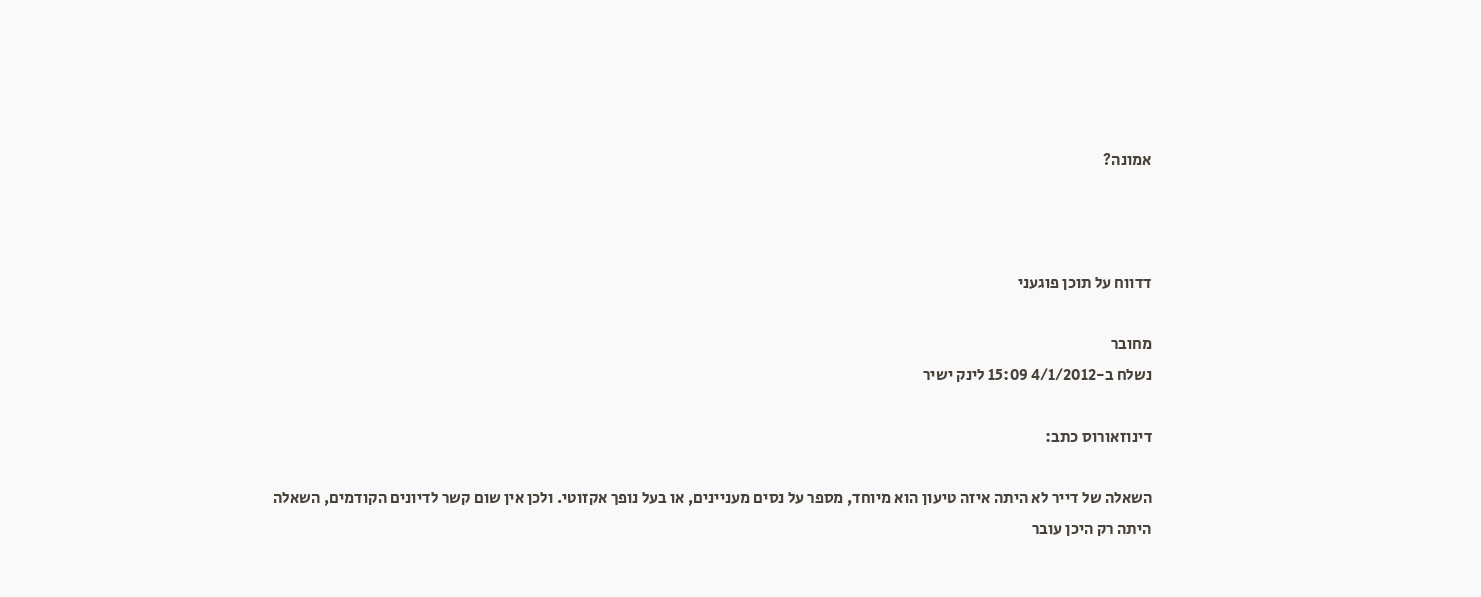אמונה?



דדווח על תוכן פוגעני

מחובר
נשלח ב-4/1/2012 15:09 לינק ישיר

דינוזאורוס כתב:

השאלה של דייר לא היתה איזה טיעון הוא מיוחד, מספר על נסים מעניינים, או בעל נופך אקזוטי. ולכן אין שום קשר לדיונים הקודמים, השאלה היתה רק היכן עובר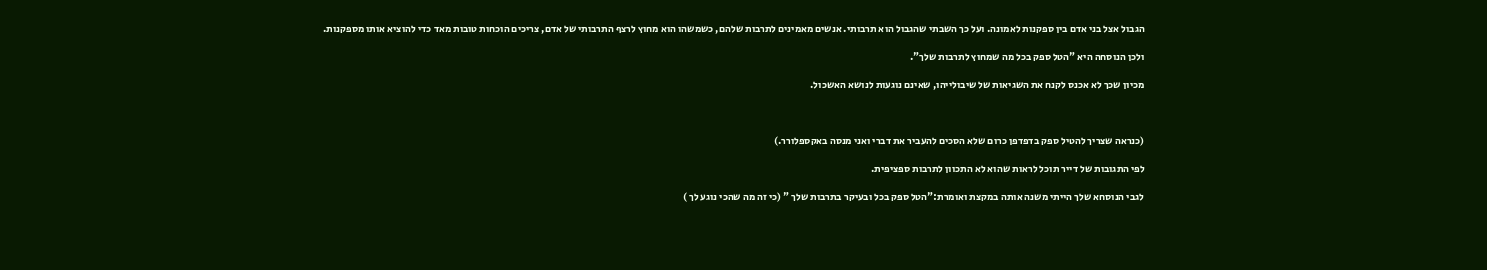הגבול אצל בני אדם בין ספקנות לאמונה. ועל כך השבתי שהגבול הוא תרבותי. אנשים מאמינים לתרבות שלהם, כשמשהו הוא מחוץ לרצף התרבותי של אדם, צריכים הוכחות טובות מאד כדי להוציא אותו מספקנות.

ולכן הנוסחה היא "הטל ספק בכל מה שמחוץ לתרבות שלך".

מכיון שכך לא אכנס לקנח את השגיאות של שיבולייהו, שאינם נוגעות לנושא האשכול.



(כנראה שצריך להטיל ספק בדפדפן כרום שלא הסכים להעביר את דברי ואני מנסה באקספלורר.)

לפי התגובות של דייר תוכל לראות שהוא לא התכוון לתרבות ספציפית.

לגבי הנוסחא שלך הייתי משנה אותה במקצת ואומרת:"הטל ספק בכל ובעיקר בתרבות שלך " (כי זה מה שהכי נוגע לך )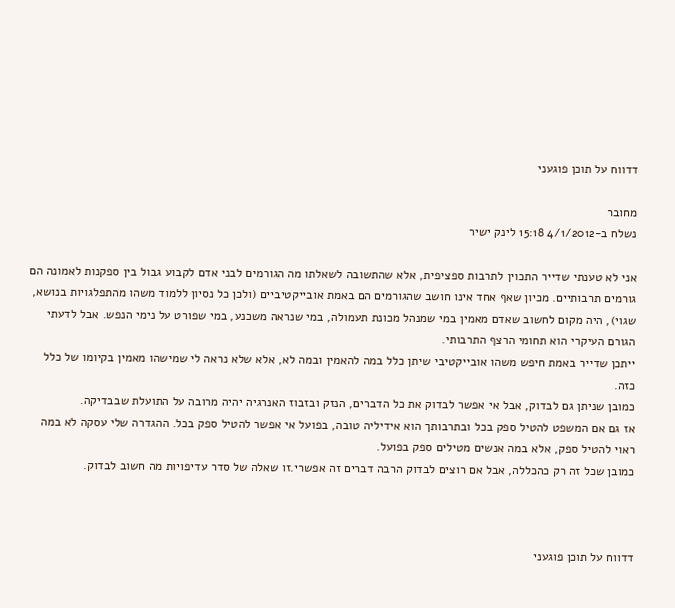דדווח על תוכן פוגעני

מחובר
נשלח ב-4/1/2012 15:18 לינק ישיר

אני לא טענתי שדייר התכוין לתרבות ספציפית, אלא שהתשובה לשאלתו מה הגורמים לבני אדם לקבוע גבול בין ספקנות לאמונה הם גורמים תרבותיים. מכיון שאף אחד אינו חושב שהגורמים הם באמת אובייקטיביים (ולכן כל נסיון ללמוד משהו מהתפלגויות בנושא, שגוי), היה מקום לחשוב שאדם מאמין במי שמנהל מכונת תעמולה, במי שנראה משכנע, במי שפורט על נימי הנפש. אבל לדעתי הגורם העיקרי הוא תחומי הרצף התרבותי.
ייתכן שדייר באמת חיפש משהו אובייקטיבי שיתן כלל במה להאמין ובמה לא, אלא שלא נראה לי שמישהו מאמין בקיומו של כלל כזה.
כמובן שניתן גם לבדוק, אבל אי אפשר לבדוק את כל הדברים, הנזק ובזבוז האנרגיה יהיה מרובה על התועלת שבבדיקה.
אז גם אם המשפט להטיל ספק בכל ובתרבותך הוא אידיליה טובה, בפועל אי אפשר להטיל ספק בכל. ההגדרה שלי עסקה לא במה ראוי להטיל ספק, אלא במה אנשים מטילים ספק בפועל.
כמובן שכל זה רק כהכללה, אבל אם רוצים לבדוק הרבה דברים זה אפשרי.זו שאלה של סדר עדיפויות מה חשוב לבדוק.



דדווח על תוכן פוגעני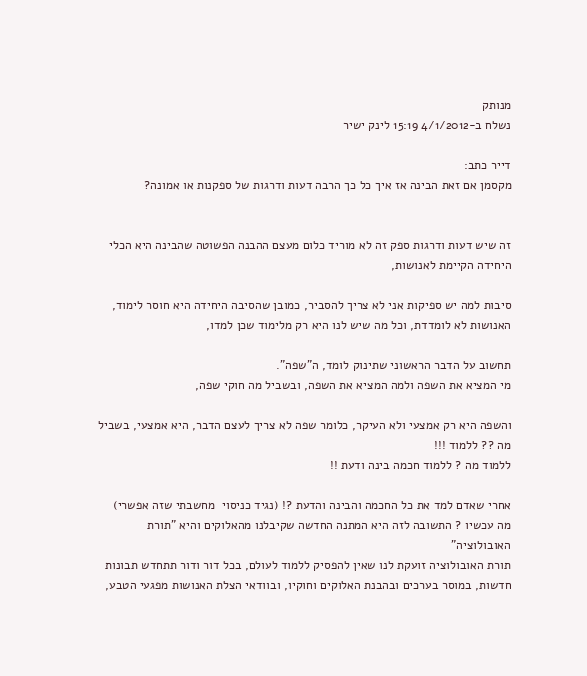מנותק
נשלח ב-4/1/2012 15:19 לינק ישיר

דייר כתב:
מקסמן אם זאת הבינה אז איך כל כך הרבה דעות ודרגות של ספקנות או אמונה?


זה שיש דעות ודרגות ספק זה לא מוריד כלום מעצם ההבנה הפשוטה שהבינה היא הכלי היחידה הקיימת לאנושות,

סיבות למה יש ספיקות אני לא צריך להסביר, כמובן שהסיבה היחידה היא חוסר לימוד,
האנושות לא לומדדת, וכל מה שיש לנו היא רק מלימוד שכן למדו,

תחשוב על הדבר הראשוני שתינוק לומד, ה"שפה".
מי המציא את השפה ולמה המציא את השפה, ובשביל מה חוקי שפה,

והשפה היא רק אמצעי ולא העיקר, כלומר שפה לא צריך לעצם הדבר, היא אמצעי, בשביל מה ?? ללמוד !!!
ללמוד מה ? ללמוד חכמה בינה ודעת !!

אחרי שאדם למד את כל החכמה והבינה והדעת ?! (נגיד כניסוי  מחשבתי שזה אפשרי)
מה עכשיו ? התשובה לזה היא המתנה החדשה שקיבלנו מהאלוקים והיא "תורת האובולוציה"
תורת האובולוציה זועקת לנו שאין להפסיק ללמוד לעולם, בכל דור ודור תתחדש תבונות חדשות, במוסר בערכים ובהבנת האלוקים וחוקיו, ובוודאי הצלת האנושות מפגעי הטבע,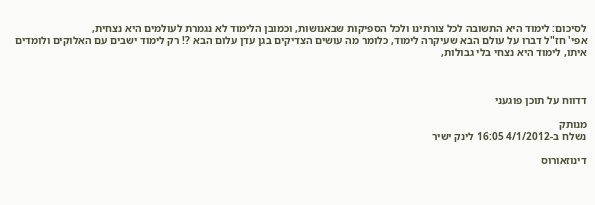לסיכום: לימוד היא התשובה לכל צורתינו ולכל הספיקות שבאנושות, וכמובן הלימוד לא נגמרת לעולמים היא נצחית,
אפי' חז"ל דברו על עולם הבא שעיקרה לימוד, כלומר מה עושים הצדיקים בגן עדן עלום הבא ?! רק לימוד ישבים עם האלוקים ולומדים איתו, לימוד היא נצחי בלי גבולות,



דדווח על תוכן פוגעני

מנותק
נשלח ב-4/1/2012 16:05 לינק ישיר

דינוזאורוס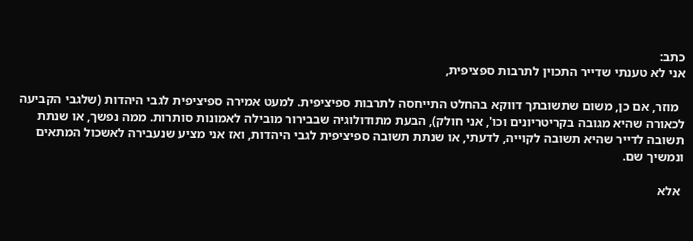כתב:
אני לא טענתי שדייר התכוין לתרבות ספציפית,

  מוזר, אם כן, משום שתשובתך דווקא בהחלט התייחסה לתרבות ספיציפית. למעט אמירה ספיציפית לגבי היהדות (שלגבי הקביעה לכאורה שהיא מגובה בקריטריונים וכו', אני חולק), הבעת מתודולוגיה שבבירור מובילה לאמונות סותרות. ממה נפשך, או שנתת תשובה לדייר שהיא תשובה לקוייה, לדעתי, או שנתת תשובה ספיציפית לגבי היהדות, ואז אני מציע שנעבירה לאשכול המתאים ונמשיך שם.

 אלא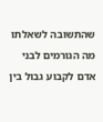שהתשובה לשאלתו מה הגורמים לבני אדם לקבוע גבול בין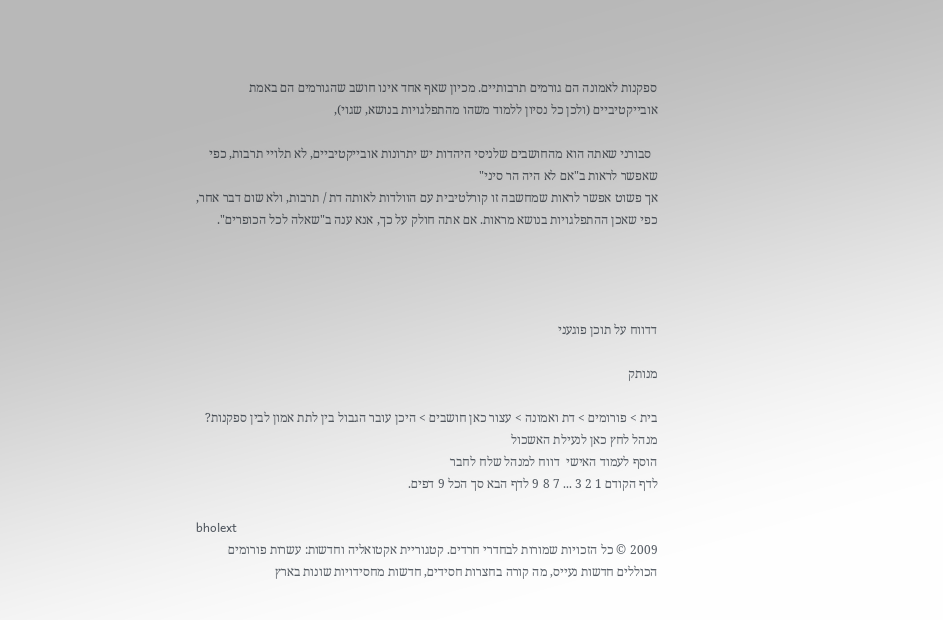ספקנות לאמונה הם גורמים תרבותיים. מכיון שאף אחד אינו חושב שהגורמים הם באמת אובייקטיביים (ולכן כל נסיון ללמוד משהו מהתפלגויות בנושא, שגוי),

  סבורני שאתה הוא מהחושבים שלניסי היהדות יש יתרונות אובייקטיביים, לא תלויי תרבות, כפי שאפשר לראות ב"אם לא היה הר סיני"
אך פשוט אפשר לראות שמחשבה זו קורלטיבית עם הוולדות לאותה דת / תרבות, ולא שום דבר אחר, כפי שאכן ההתפלגויות בנושא מראות. אם אתה חולק על כך, אנא ענה ב"שאלה לכל הכופרים".




דדווח על תוכן פוגעני

מנותק

בית > פורומים > דת ואמונה > עצור כאן חושבים > היכן עובר הגבול בין לתת אמון לבין ספקנות?
מנהל לחץ כאן לנעילת האשכול
הוסף לעמוד האישי  דווח למנהל שלח לחבר
לדף הקודם 1 2 3 ... 7 8 9 לדף הבא סך הכל 9 דפים.

bholext
2009 © כל הזכויות שמורות לבחדרי חרדים. קטגוריית אקטואליה וחדשות: עשרות פורומים הכוללים חדשות נעייס, מה קורה בחצרות חסידים, חדשות מחסידויות שונות בארץ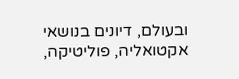ובעולם, דיונים בנושאי אקטואליה, פוליטיקה,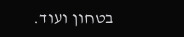בטחון ועוד.